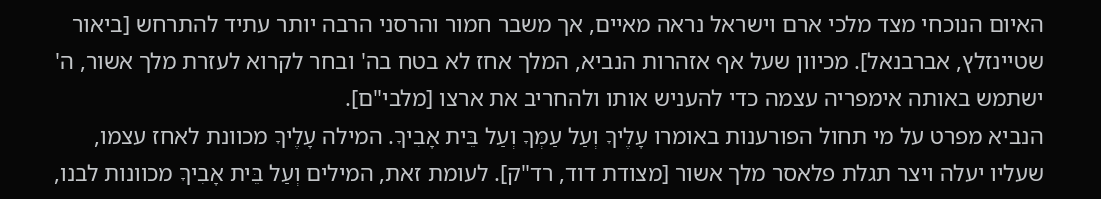האיום הנוכחי מצד מלכי ארם וישראל נראה מאיים, אך משבר חמור והרסני הרבה יותר עתיד להתרחש [ביאור שטיינזלץ, אברבנאל]. מכיוון שעל אף אזהרות הנביא, המלך אחז לא בטח בה' ובחר לקרוא לעזרת מלך אשור, ה' ישתמש באותה אימפריה עצמה כדי להעניש אותו ולהחריב את ארצו [מלבי"ם].
הנביא מפרט על מי תחול הפורענות באומרו עָלֶיךָ וְעַל עַמְּךָ וְעַל בֵּית אָבִיךָ. המילה עָלֶיךָ מכוונת לאחז עצמו, שעליו יעלה ויצר תגלת פלאסר מלך אשור [מצודת דוד, רד"ק]. לעומת זאת, המילים וְעַל בֵּית אָבִיךָ מכוונות לבנו,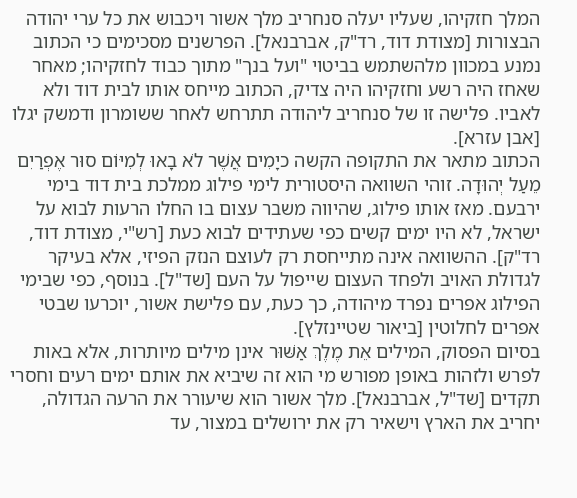המלך חזקיהו, שעליו יעלה סנחריב מלך אשור ויכבוש את כל ערי יהודה הבצורות [מצודת דוד, רד"ק, אברבנאל]. הפרשנים מסכימים כי הכתוב נמנע במכוון מלהשתמש בביטוי "ועל בנך" מתוך כבוד לחזקיהו; מאחר שאחז היה רשע וחזקיהו היה צדיק, הכתוב מייחס אותו לבית דוד ולא לאביו. פלישה זו של סנחריב ליהודה תתרחש לאחר ששומרון ודמשק יגלו [אבן עזרא].
הכתוב מתאר את התקופה הקשה כיָמִים אֲשֶׁר לֹא בָאוּ לְמִיּוֹם סוּר אֶפְרַיִם מֵעַל יְהוּדָה. זוהי השוואה היסטורית לימי פילוג ממלכת בית דוד בימי ירבעם. מאז אותו פילוג, שהיווה משבר עצום בו החלו הרעות לבוא על ישראל, לא היו ימים קשים כפי שעתידים לבוא כעת [רש"י, מצודת דוד, רד"ק]. ההשוואה אינה מתייחסת רק לעוצם הנזק הפיזי, אלא בעיקר לגדולת האויב ולפחד העצום שייפול על העם [שד"ל]. בנוסף, כפי שבימי הפילוג אפרים נפרד מיהודה, כך כעת, עם פלישת אשור, יוכרעו שבטי אפרים לחלוטין [ביאור שטיינזלץ].
בסיום הפסוק, המילים אֵת מֶלֶךְ אַשּׁוּר אינן מילים מיותרות, אלא באות לפרש ולזהות באופן מפורש מי הוא זה שיביא את אותם ימים רעים וחסרי תקדים [שד"ל, אברבנאל]. מלך אשור הוא שיעורר את הרעה הגדולה, יחריב את הארץ וישאיר רק את ירושלים במצור, עד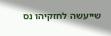שייעשה לחזקיהו נס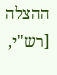ההצלה [רש"י,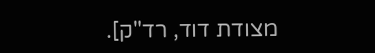מצודת דוד, רד"ק].